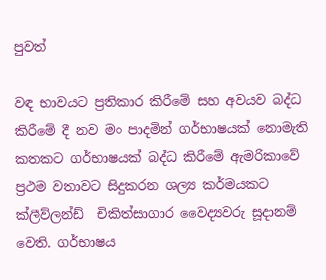පුවත්

වඳ භාවයට ප්‍රතිකාර කිරීමේ සහ අවයව බද්ධ කිරීමේ දී නව මං පාදමින් ගර්භාෂයක් නොමැති  කතකට ගර්භාෂයක් බද්ධ කිරීමේ ඇමරිකාවේ ප්‍රථම වතාවට සිදුකරන ‍ශල්‍ය කර්මයකට ක්ලීව්ලන්ඩ්  චිකිත්සාගාර වෛද්‍යවරු සූදානම් වෙති. ගර්භාෂය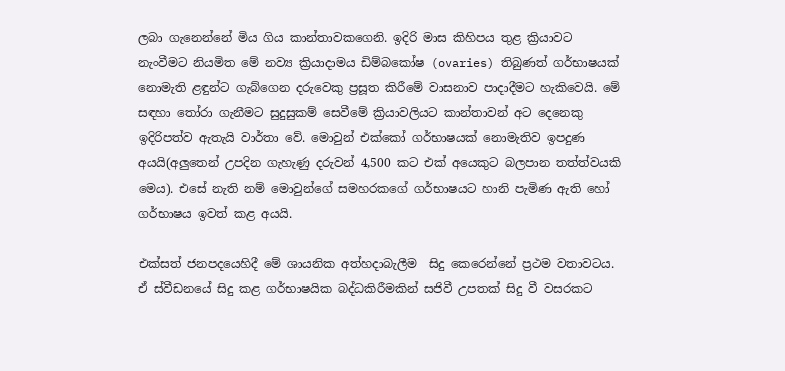ලබා ගැනෙන්නේ මිය ගිය කාන්තාවකගෙනි. ඉදිරි මාස කිහිපය තුළ ක්‍රියාවට නැංවීමට නියමිත මේ නව්‍ය ක්‍රියාදාමය ඩිම්බකෝෂ (ovaries) තිබුණත් ගර්භාෂයක් නොමැති ළඳුන්ට ගැබ්ගෙන දරුවෙකු ප්‍රසූත කිරීමේ වාසනාව පාදාදීමට හැකිවෙයි. මේ සඳහා තෝරා ගැනීමට සුදුසුකම් සෙවීමේ ක්‍රියාවලියට කාන්තාවන් අට දෙනෙකු ඉදිරිපත්ව ඇතැයි වාර්තා වේ. මොවුන් එක්කෝ ගර්භාෂයක් නොමැතිව ඉපදුණ අයයි(අලුතෙන් උපදින ගැහැණු දරුවන් 4,500 කට එක් අයෙකුට බලපාන තත්ත්වයකි මෙය). එසේ නැති නම් මොවුන්ගේ සමහරකගේ ගර්භාෂයට හානි පැමිණ ඇති හෝ ගර්භාෂය ඉවත් කළ අයයි.

එක්සත් ජනපදයෙහිදී මේ ශායනික අත්හදාබැලීම  සිදු කෙරෙන්නේ ප්‍රථම වතාවටය. ඒ ස්වීඩනයේ සිදු කළ ගර්භාෂයික බද්ධකිරීමකින් සජිවී උපතක් සිදු වී වසරකට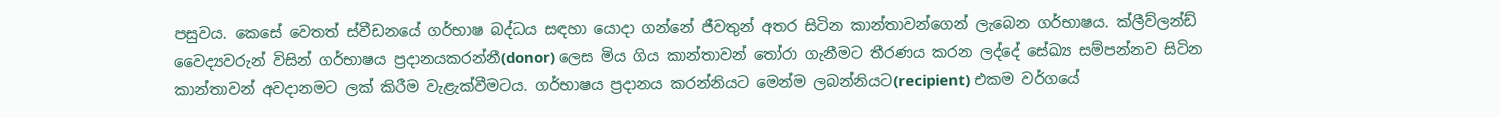පසුවය. කෙසේ වෙතත් ස්වීඩනයේ ගර්භාෂ බද්ධය සඳහා යොදා ගන්නේ ජීවතුන් අතර සිටින කාන්තාවන්ගෙන් ලැබෙන ගර්භාෂය. ක්ලීව්ලන්ඩ් වෛද්‍යවරුන් විසින් ගර්භාෂය ප්‍රදානයකරන්නී(donor) ලෙස මිය ගිය කාන්තාවන් තෝරා ගැනීමට තීරණය කරන ලද්දේ සේඛ්‍ය සම්පන්නව සිටින කාන්තාවන් අවදානමට ලක් කිරීම වැළැක්වීමටය. ගර්භාෂය ප්‍රදානය කරන්නියට මෙන්ම ලබන්නියට(recipient) එකම වර්ගයේ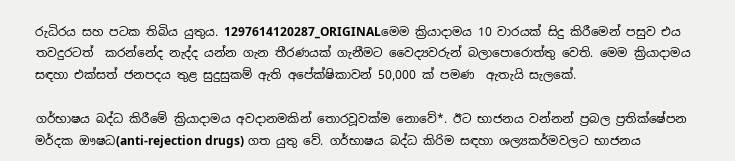රුධිරය සහ පටක තිබිය යුතුය. 1297614120287_ORIGINALමෙම ක්‍රියාදාමය 10 වාරයක් සිදු කිරීමෙන් පසුව එය තවදුරටත්  කරන්නේද නැද්ද යන්න ගැන තීරණයක් ගැනීමට වෛද්‍යවරුන් බලාපොරොත්තු වෙති. මෙම ක්‍රියාදාමය සඳහා එක්සත් ජනපදය තුළ සුදුසුකම් ඇති අපේක්ෂිකාවන් 50,000 ක් පමණ  ඇතැයි සැලකේ.

ගර්භාෂය බද්ධ කිරීමේ ක්‍රියාදාමය අවදානමකින් තොරවූවක්ම නොවේ*. ඊට භාජනය වන්නන් ප්‍රබල ප්‍රතික්ෂේපන මර්දක ඖෂධ(anti-rejection drugs) ගත යුතු වේ. ගර්භාෂය බද්ධ කිරිම සඳහා ශල්‍යකර්මවලට භාජනය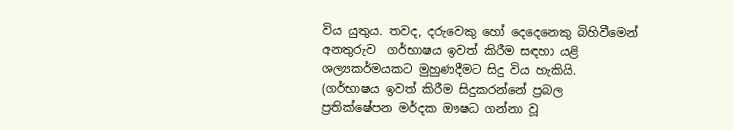විය යුතුය. තවද, දරුවෙකු හෝ දෙදෙනෙකු බිහිවීමෙන් අනතුරුව  ගර්භාෂය ඉවත් කිරීම සඳහා යළි ශල්‍යකර්මයකට මුහුණදීමට සිදු විය හැකියි.  (ගර්භාෂය ඉවත් කිරීම සිදුකරන්නේ ප්‍රබල ප්‍රතික්ෂේපන මර්දක ඖෂධ ගන්නා වූ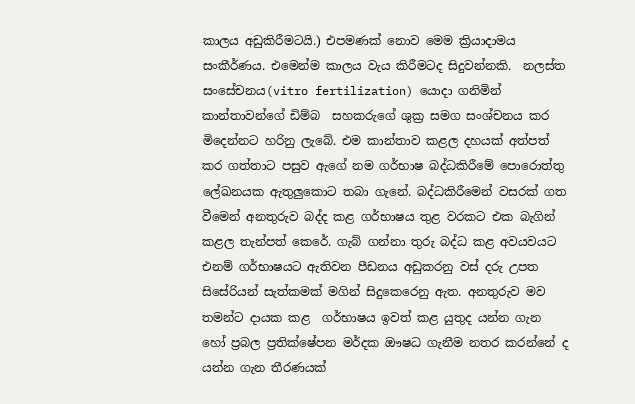කාලය අඩුකිරීමටයි.) එපමණක් නොව මෙම ක්‍රියාදාමය සංකීර්ණය. එමෙන්ම කාලය වැය කිරීමටද සිදුවන්නකි.  නලස්ත සංසේචනය(vitro fertilization) යොදා ගනිමින් කාන්තාවන්ගේ ඩිම්බ  සහකරුගේ ශුක්‍ර සමග සංශ්චනය කර මිදෙන්නට හරිනු ලැබේ. එම කාන්තාව කළල දහයක් අත්පත් කර ගත්තාට පසුව ඇගේ නම ගර්භාෂ බද්ධකිරීමේ පොරොත්තු ලේඛනයක ඇතුලුකොට තබා ගැනේ. බද්ධකිරීමෙන් වසරක් ගත වීමෙන් අනතුරුව බද්ද කළ ගර්භාෂය තුළ වරකට එක බැගින් කළල තැන්පත් කෙරේ. ගැබ් ගන්නා තුරු බද්ධ කළ අවයවයට එනම් ගර්භාෂයට ඇතිවන පීඩනය අඩුකරනු වස් දරු උපත සිසේරියන් සැත්කමක් මගින් සිදුකෙරෙනු ඇත. අනතුරුව මව තමන්ට දායක කළ  ගර්භාෂය ඉවත් කළ යුතුද යන්න ගැන හෝ ප්‍රබල ප්‍රතික්ෂේපන මර්දක ඖෂධ ගැනීම නතර කරන්නේ ද යන්න ගැන තීරණයක්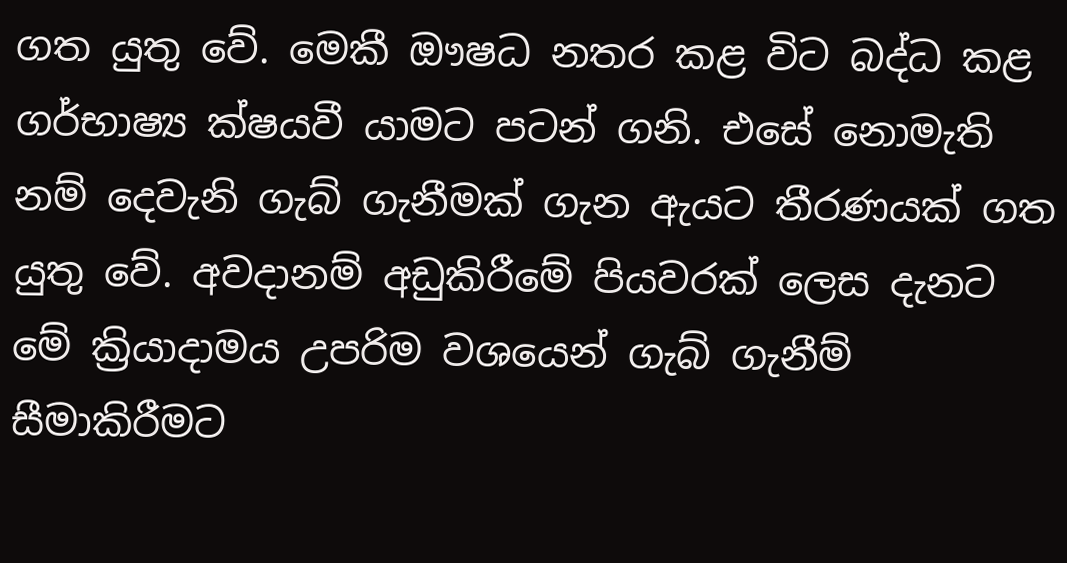ගත යුතු වේ. මෙකී ඖෂධ නතර කළ විට බද්ධ කළ ගර්භාෂ්‍ය ක්ෂයවී යාමට පටන් ගනි. එසේ නොමැති නම් දෙවැනි ගැබ් ගැනීමක් ගැන ඇයට තීරණයක් ගත යුතු වේ. අවදානම් අඩුකිරීමේ පියවරක් ලෙස දැනට මේ ක්‍රියාදාමය උපරිම වශයෙන් ගැබ් ගැනීම් සීමාකිරීමට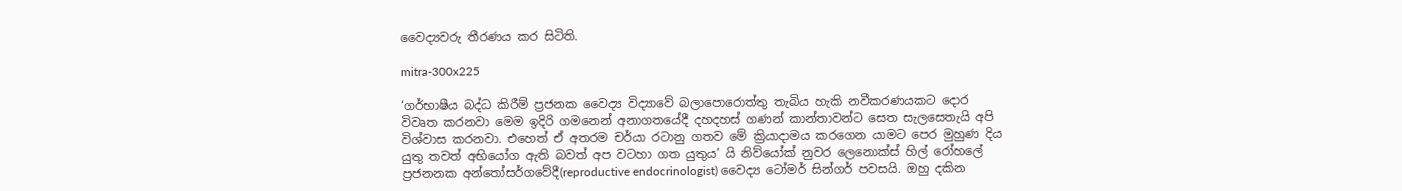වෛද්‍යවරු තීරණය කර සිටිති.

mitra-300x225

‘ගර්භාෂීය බද්ධ කිරීම් ප්‍රජනක වෛද්‍ය විද්‍යාවේ බලාපොරොත්තු තැබිය හැකි නවීකරණයකට දොර විවෘත කරනවා මෙම ඉදිරි ගමනෙන් අනාගතයේදී දහදහස් ගණන් කාන්තාවන්ට සෙත සැලසෙතැයි අපි විශ්වාස කරනවා. එහෙත් ඒ අතරම චර්යා රටානු ගතව මේ ක්‍රියාදාමය කරගෙන යාමට පෙර මුහුණ දිය යුතු තවත් අභියෝග ඇති බවත් අප වටහා ගත යුතුය’ යි නිව්යෝක් නුවර ලෙනොක්ස් හිල් රෝහලේ ප්‍රජනනක අන්තෝසර්ගවේදී(reproductive endocrinologist) වෛද්‍ය ටෝමර් සින්ගර් පවසයි. ඔහු දකින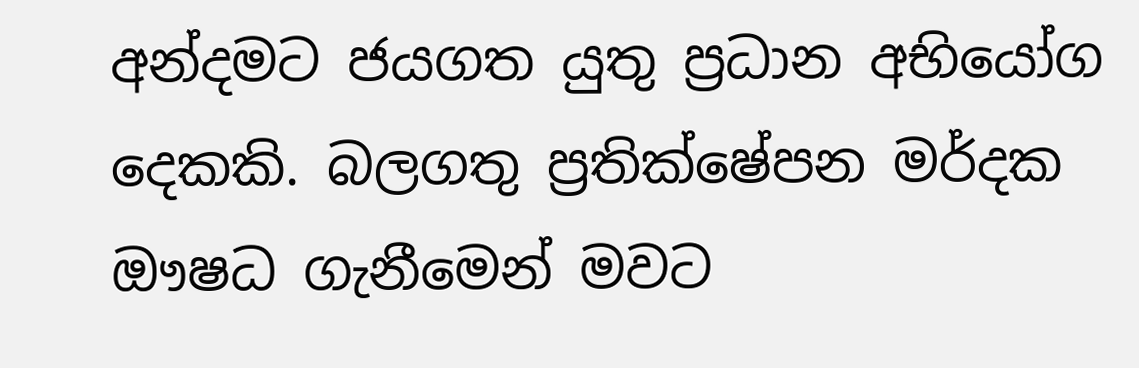අන්දමට ජයගත යුතු ප්‍රධාන අභියෝග දෙකකි. බලගතු ප්‍රතික්ෂේපන මර්දක ඖෂධ ගැනීමෙන් මවට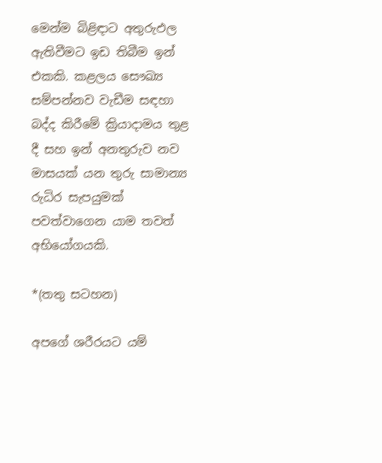මෙන්ම බිළිඳාට අතුරුඵල ඇතිවීමට ඉඩ තිබීම ඉන් එකකි. කළලය සෞඛ්‍ය සම්පන්නව වැඩීම සඳහා බද්ද කිරීමේ ක්‍රියාදාමය තුළ දී සහ ඉන් අනතුරුව නව මාසයක් යන තුරු සාමාන්‍ය රුධිර සැපයුමක් පවත්වාගෙන යාම තවත් අභියෝගයකි.

*(තතු සටහන)

අපගේ ශරීරයට යම්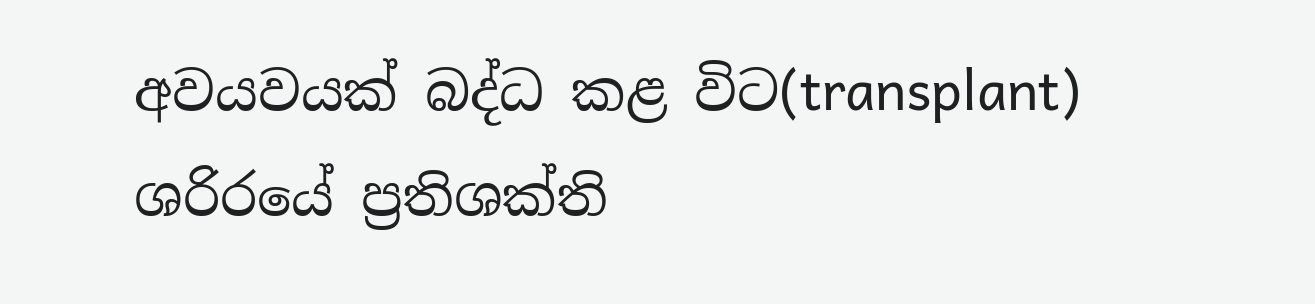අවයවයක් බද්ධ කළ විට(transplant) ශරිරයේ ප්‍රතිශක්ති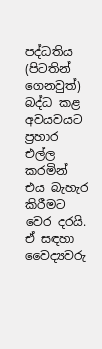පද්ධතිය (පිටතින් ගෙනවුත්) බද්ධ කළ අවයවයට ප්‍රහාර එල්ල කරමින් එය බැහැර කිරීමට වෙර දරයි. ඒ සඳහා වෛද්‍යවරු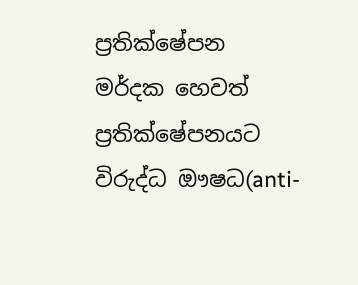ප්‍රතික්ෂේපන මර්දක හෙවත් ප්‍රතික්ෂේපනයට විරුද්ධ ඖෂධ(anti-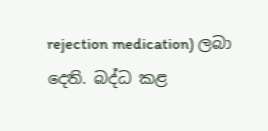rejection medication) ලබා දෙති. බද්ධ කළ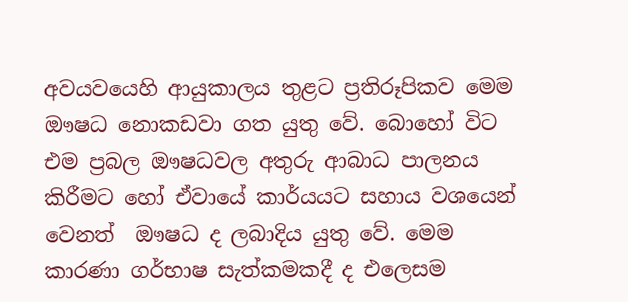අවයවයෙහි ආයුකාලය තුළට ප්‍රතිරූපිකව මෙම ඖෂධ නොකඩවා ගත යුතු වේ. බොහෝ විට එම ප්‍රබල ඖෂධවල අතුරු ආබාධ පාලනය කිරීමට හෝ ඒවායේ කාර්යයට සහාය වශයෙන් වෙනත්  ඖෂධ ද ලබාදිය යුතු වේ. මෙම කාරණා ගර්භාෂ සැත්කමකදී ද එලෙසම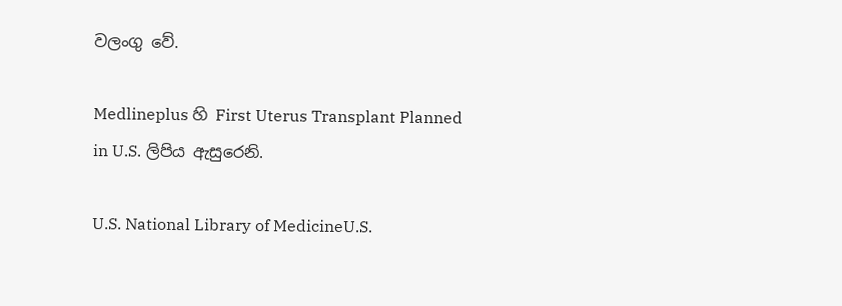වලංගු වේ.

Medlineplus හි First Uterus Transplant Planned in U.S. ලිපිය ඇසුරෙනි.

U.S. National Library of MedicineU.S.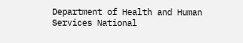Department of Health and Human Services National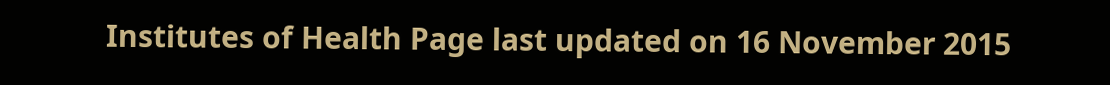Institutes of Health Page last updated on 16 November 2015